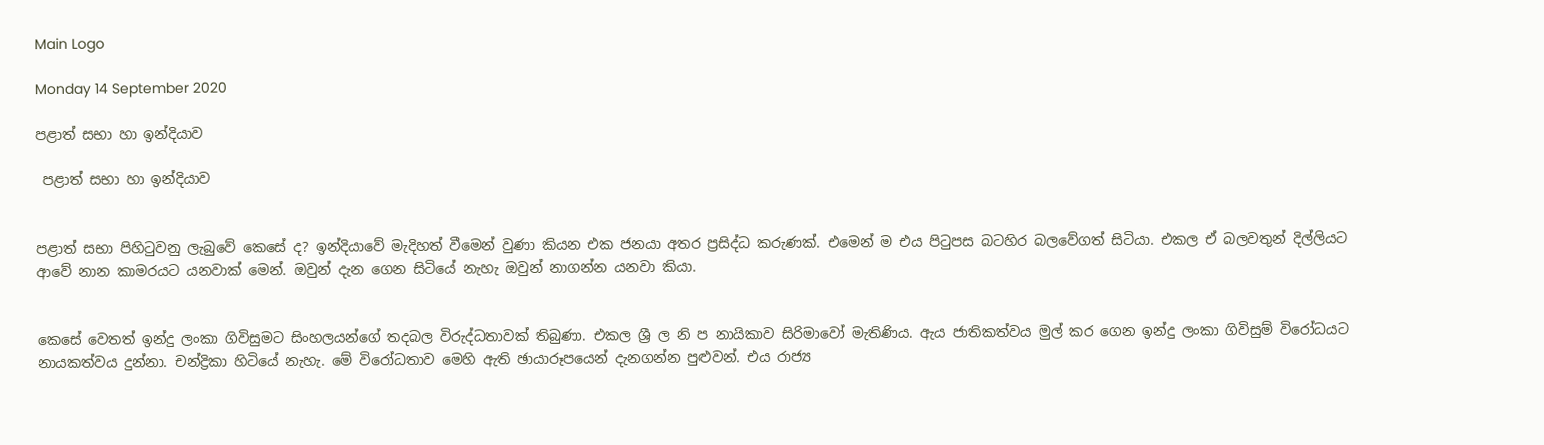Main Logo

Monday 14 September 2020

පළාත් සභා හා ඉන්දියාව

 පළාත් සභා හා ඉන්දියාව


පළාත් සභා පිහිටුවනු ලැබුවේ කෙසේ ද? ඉන්දියාවේ මැදිහත් වීමෙන් වුණා කියන එක ජනයා අතර ප්‍රසිද්ධ කරුණක්. එමෙන් ම එය පිටුපස බටහිර බලවේගත් සිටියා. එකල ඒ බලවතුන් දිල්ලියට ආවේ නාන කාමරයට යනවාක් මෙන්. ඔවුන් දැන ගෙන සිටියේ නැහැ ඔවුන් නාගන්න යනවා කියා.


කෙසේ වෙතත් ඉන්දු ලංකා ගිවිසුමට සිංහලයන්ගේ තදබල විරුද්ධතාවක් තිබුණා. එකල ශ්‍රී ල නි ප නායිකාව සිරිමාවෝ මැතිණිය. ඇය ජාතිකත්වය මුල් කර ගෙන ඉන්දු ලංකා ගිවිසුම් විරෝධයට නායකත්වය දුන්නා. චන්ද්‍රිකා හිටියේ නැහැ. මේ විරෝධතාව මෙහි ඇති ඡායාරූපයෙන් දැනගන්න පුළුවන්. එය රාජ්‍ය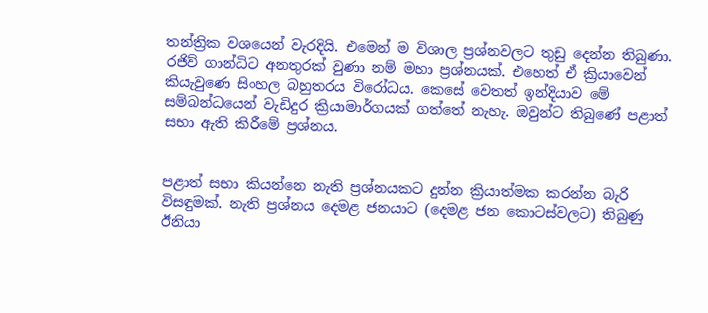තන්ත්‍රික වශයෙන් වැරදියි. එමෙන් ම විශාල ප්‍රශ්නවලට තුඩු දෙන්න තිබුණා. රජිව් ගාන්ධිට අනතුරක් වුණා නම් මහා ප්‍රශ්නයක්. එහෙත් ඒ ක්‍රියාවෙන් කියැවුණෙ සිංහල බහුතරය විරෝධය. කෙසේ වෙතත් ඉන්දියාව මේ සම්බන්ධයෙන් වැඩිදුර ක්‍රියාමාර්ගයක් ගත්තේ නැහැ. ඔවුන්ට තිබුණේ පළාත් සභා ඇති කිරීමේ ප්‍රශ්නය.


පළාත් සභා කියන්නෙ නැති ප්‍රශ්නයකට දුන්න ක්‍රියාත්මක කරන්න බැරි විසඳුමක්. නැති ප්‍රශ්නය දෙමළ ජනයාට (දෙමළ ජන කොටස්වලට) තිබුණු ඊනියා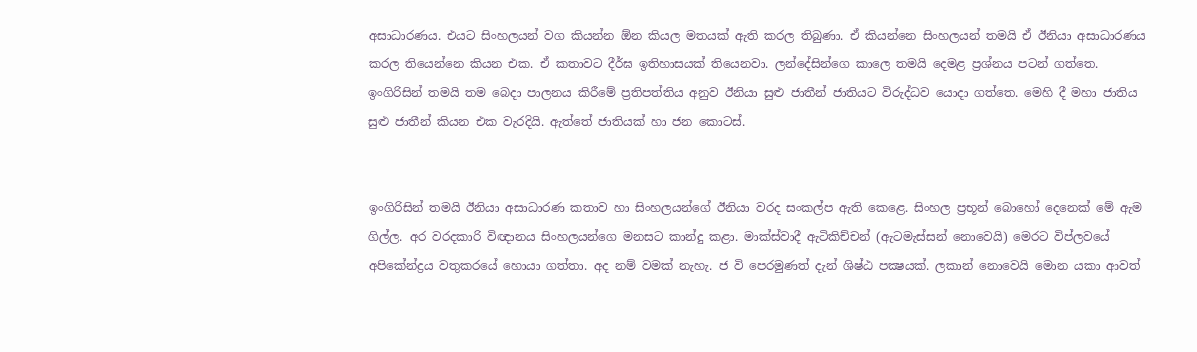අසාධාරණය. එයට සිංහලයන් වග කියන්න ඕන කියල මතයක් ඇති කරල තිබුණා. ඒ කියන්නෙ සිංහලයන් තමයි ඒ ඊනියා අසාධාරණය කරල තියෙන්නෙ කියන එක. ඒ කතාවට දීර්ඝ ඉතිහාසයක් තියෙනවා. ලන්දේසින්ගෙ කාලෙ තමයි දෙමළ ප්‍රශ්නය පටන් ගත්තෙ. ඉංගිරිසින් තමයි තම බෙදා පාලනය කිරීමේ ප්‍රතිපත්තිය අනුව ඊනියා සුළු ජාතීන් ජාතියට විරුද්ධව යොදා ගත්තෙ. මෙහි දී මහා ජාතිය සුළු ජාතීන් කියන එක වැරදියි. ඇත්තේ ජාතියක් හා ජන කොටස්.


ඉංගිරිසින් තමයි ඊනියා අසාධාරණ කතාව හා සිංහලයන්ගේ ඊනියා වරද සංකල්ප ඇති කෙළෙ. සිංහල ප්‍රභූන් බොහෝ දෙනෙක් මේ ඇම ගිල්ල. අර වරදකාරි විඥානය සිංහලයන්ගෙ මනසට කාන්දු කළා. මාක්ස්වාදී ඇටිකිච්චන් (ඇටමැස්සන් නොවෙයි) මෙරට විප්ලවයේ අපිකේන්ද්‍රය වතුකරයේ හොයා ගත්තා. අද නම් වමක් නැහැ. ජ වි පෙරමුණත් දැන් ශිෂ්ඨ පක්‍ෂයක්. ලකාන් නොවෙයි මොන යකා ආවත්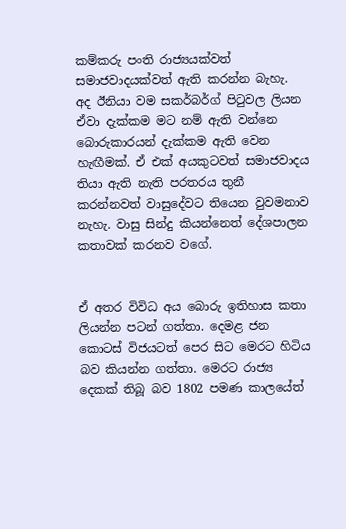කම්කරු පංති රාජ්‍යයක්වත් සමාජවාදයක්වත් ඇති කරන්න බැහැ. අද ඊනියා වම සකර්බර්ග් පිටුවල ලියන ඒවා දැක්කම මට නම් ඇති වන්නෙ බොරුකාරයන් දැක්කම ඇති වෙන හැඟීමක්. ඒ එක් අයකුටවත් සමාජවාදය තියා ඇති නැති පරතරය තුනී කරන්නවත් වාසුදේවට තියෙන වුවමනාව නැහැ. වාසු සින්දු කියන්නෙත් දේශපාලන කතාවක් කරනව වගේ.


ඒ අතර විවිධ අය බොරු ඉතිහාස කතා ලියන්න පටන් ගත්තා. දෙමළ ජන කොටස් විජයටත් පෙර සිට මෙරට හිටිය බව කියන්න ගත්තා. මෙරට රාජ්‍ය දෙකක් තිබූ බව 1802 පමණ කාලයේත්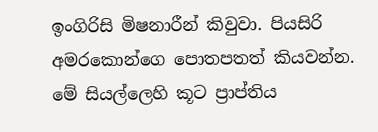ඉංගිරිසි මිෂනාරීන් කිවුවා. පියසිරි අමරකොන්ගෙ පොතපතත් කියවන්න. මේ සියල්ලෙහි කූට ප්‍රාප්තිය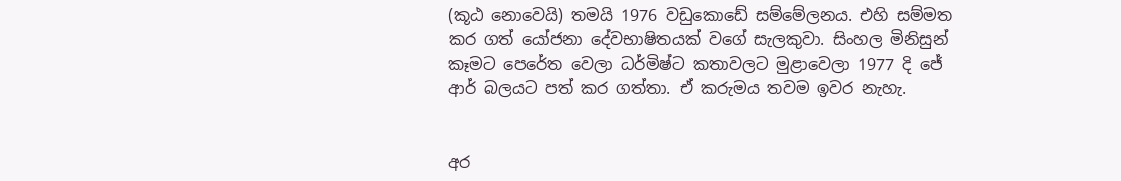(කූඨ නොවෙයි) තමයි 1976 වඩුකොඩේ සම්මේලනය. එහි සම්මත කර ගත් යෝජනා දේවභාෂිතයක් වගේ සැලකුවා. සිංහල මිනිසුන් කෑමට පෙරේත වෙලා ධර්මිෂ්ට කතාවලට මුළාවෙලා 1977 දි ජේ ආර් බලයට පත් කර ගත්තා. ඒ කරුමය තවම ඉවර නැහැ.


අර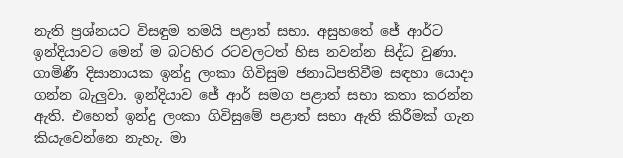නැති ප්‍රශ්නයට විසඳුම තමයි පළාත් සභා. අසුහතේ ජේ ආර්ට ඉන්දියාවට මෙන් ම බටහිර රටවලටත් හිස නවන්න සිද්ධ වුණා. ගාමිණී දිසානායක ඉන්දු ලංකා ගිවිසුම ජනාධිපතිවීම සඳහා යොදා ගන්න බැලුවා. ඉන්දියාව ජේ ආර් සමග පළාත් සභා කතා කරන්න ඇති. එහෙත් ඉන්දු ලංකා ගිවිසුමේ පළාත් සභා ඇති කිරීමක් ගැන කියැවෙන්නෙ නැහැ. මා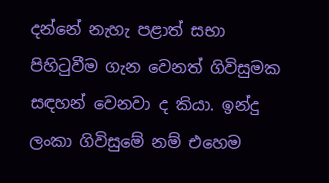දන්නේ නැහැ පළාත් සභා පිහිටුවීම ගැන වෙනත් ගිවිසුමක සඳහන් වෙනවා ද කියා. ඉන්දු ලංකා ගිවිසුමේ නම් එහෙම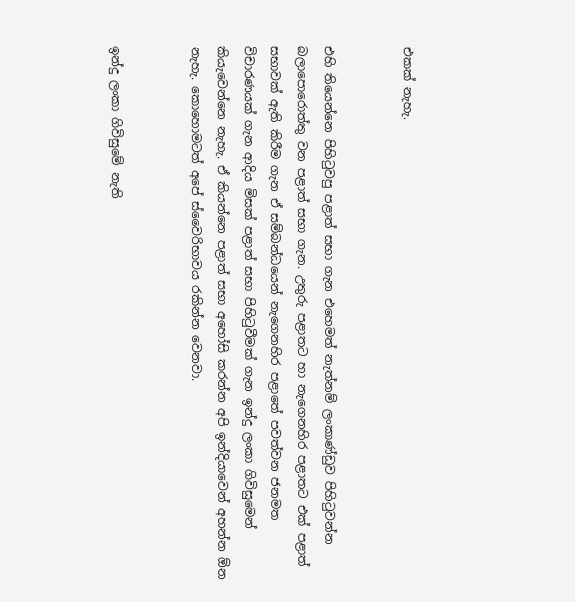එකක් නැහැ.


එහි තියෙන්නෙ පිහිටුවපු පළාත් සභා ගැන එහෙමත් නැත්නම් ලංකාණ්ඩුව පිහිටුවන්න බලාපොරොත්තු වන පළාත් සභා ගැන. උතුරු පළාතට හා නැගෙනහිර පළාතට එක් පළාත් සභාවක් ඇති කිරීම ගැන ඒ සම්බන්ධයෙන් නැගෙනහිර පළාතේ පවත්වන ජනමත විචාරණයක් ගැන ආදිය මිසක් පළාත් සභා පිහිටුවීමක් ගැන ඉන්දු ලංකා ගිවිසුමෙන් කියැවෙන්නෙ නැහැ. ඒ කියන්නෙ පළාත් සභා අහෝසි කරන්න අපි ඉන්දියාවෙන් අහන්න ඕන නැහැ. කොහොමටත් අපේ ස්වෛරිභාවය රකින්න වෙනවා.


ඉන්දු ලංකා ගිවිසුමේ නැති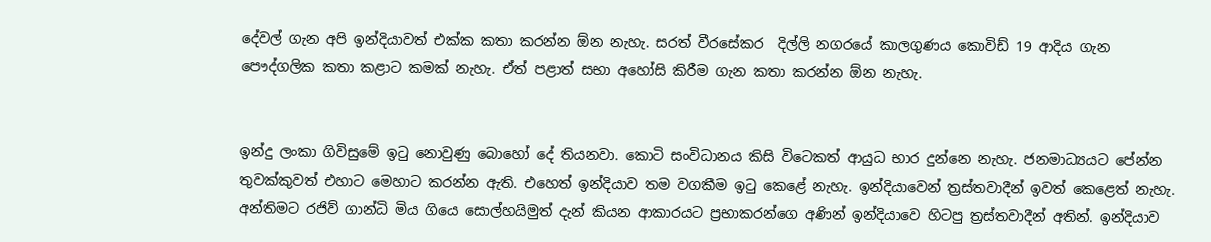දේවල් ගැන අපි ඉන්දියාවත් එක්ක කතා කරන්න ඕන නැහැ. සරත් වීරසේකර  දිල්ලි නගරයේ කාලගුණය කොවිඩ් 19 ආදිය ගැන පෞද්ගලික කතා කළාට කමක් නැහැ. ඒත් පළාත් සභා අහෝසි කිරීම ගැන කතා කරන්න ඕන නැහැ.


ඉන්දු ලංකා ගිවිසුමේ ඉටු නොවුණු බොහෝ දේ තියනවා. කොටි සංවිධානය කිසි විටෙකත් ආයුධ භාර දුන්නෙ නැහැ. ජනමාධ්‍යයට පේන්න තුවක්කුවත් එහාට මෙහාට කරන්න ඇති. එහෙත් ඉන්දියාව තම වගකීම ඉටු කෙළේ නැහැ. ඉන්දියාවෙන් ත්‍රස්තවාදීන් ඉවත් කෙළෙත් නැහැ. අන්තිමට රජිව් ගාන්ධි මිය ගියෙ සොල්හයිමුත් දැන් කියන ආකාරයට ප්‍රභාකරන්ගෙ අණින් ඉන්දියාවෙ හිටපු ත්‍රස්තවාදීන් අතින්. ඉන්දියාව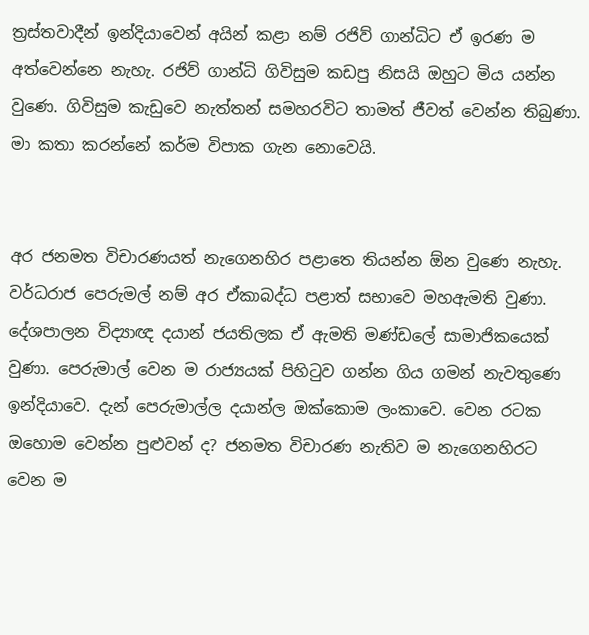ත්‍රස්තවාදීන් ඉන්දියාවෙන් අයින් කළා නම් රජිව් ගාන්ධිට ඒ ඉරණ ම අත්වෙන්නෙ නැහැ. රජිව් ගාන්ධි ගිවිසුම කඩපු නිසයි ඔහුට මිය යන්න වුණෙ. ගිවිසුම කැඩුවෙ නැත්තන් සමහරවිට තාමත් ජීවත් වෙන්න තිබුණා. මා කතා කරන්නේ කර්ම විපාක ගැන නොවෙයි.


අර ජනමත විචාරණයත් නැගෙනහිර පළාතෙ තියන්න ඕන වුණෙ නැහැ. වර්ධරාජ පෙරුමල් නම් අර ඒකාබද්ධ පළාත් සභාවෙ මහඇමති වුණා. දේශපාලන විද්‍යාඥ දයාන් ජයතිලක ඒ ඇමති මණ්ඩලේ සාමාජිකයෙක් වුණා. පෙරුමාල් වෙන ම රාජ්‍යයක් පිහිටුව ගන්න ගිය ගමන් නැවතුණෙ ඉන්දියාවෙ. දැන් පෙරුමාල්ල දයාන්ල ඔක්කොම ලංකාවෙ. වෙන රටක ඔහොම වෙන්න පුළුවන් ද? ජනමත විචාරණ නැතිව ම නැගෙනහිරට වෙන ම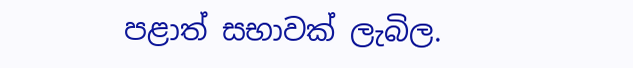පළාත් සභාවක් ලැබිල.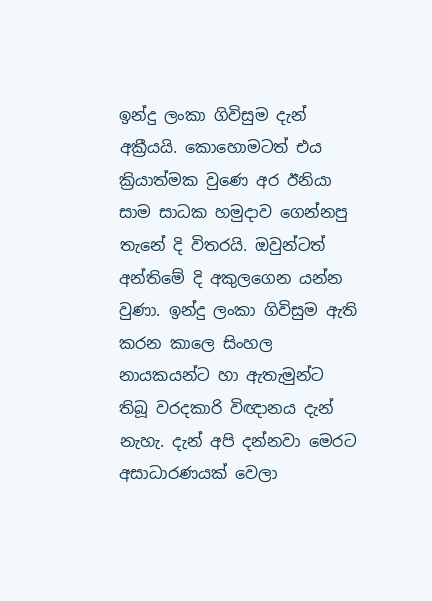ඉන්දු ලංකා ගිවිසුම දැන් අක්‍රීයයි. කොහොමටත් එය ක්‍රියාත්මක වුණෙ අර ඊනියා සාම සාධක හමුදාව ගෙන්නපු තැනේ දි විතරයි. ඔවුන්ටත් අන්තිමේ දි අකුලගෙන යන්න වුණා. ඉන්දු ලංකා ගිවිසුම ඇති කරන කාලෙ සිංහල නායකයන්ට හා ඇතැමුන්ට තිබූ වරදකාරි විඥානය දැන් නැහැ. දැන් අපි දන්නවා මෙරට අසාධාරණයක් වෙලා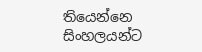තියෙන්නෙ සිංහලයන්ට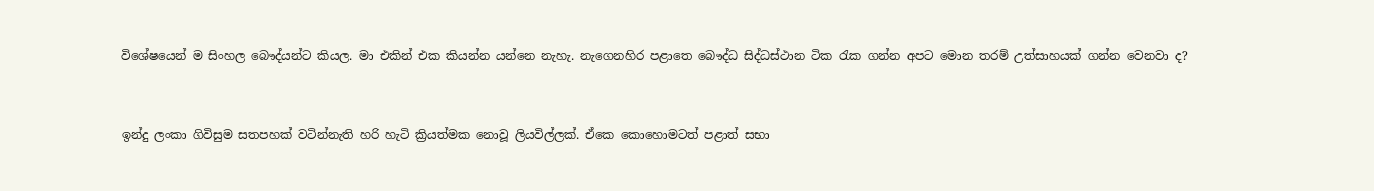විශේෂයෙන් ම සිංහල බෞද්යන්ට කියල. මා එකින් එක කියන්න යන්නෙ නැහැ. නැගෙනහිර පළාතෙ බෞද්ධ සිද්ධස්ථාන ටික රැක ගන්න අපට මොන තරම් උත්සාහයක් ගන්න වෙනවා ද?


ඉන්දු ලංකා ගිවිසුම සතපහක් වටින්නැති හරි හැටි ක්‍රියත්මක නොවූ ලියවිල්ලක්. ඒකෙ කොහොමටත් පළාත් සභා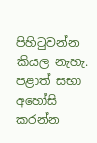පිහිටුවන්න කියල නැහැ. පළාත් සභා අහෝසි කරන්න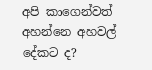අපි කාගෙන්වත් අහන්නෙ අහවල් දේකට ද?